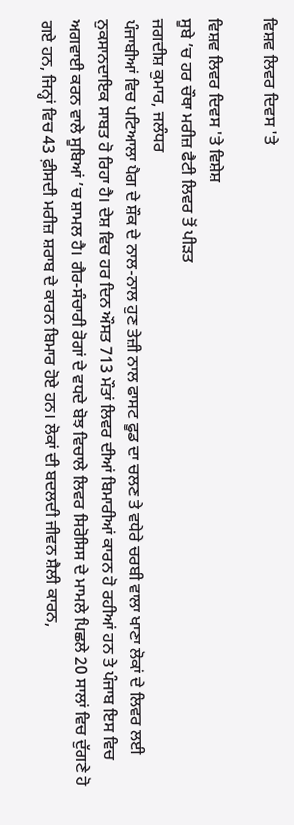ਵਿਸ਼ਵ ਲਿਵਰ ਦਿਵਸ 'ਤੇ

ਵਿਸ਼ਵ ਲਿਵਰ ਦਿਵਸ 'ਤੇ ਵਿਸ਼ੇਸ਼
ਸੂਬੇ ’ਚ ਹਰ ਚੌਥਾ ਮਰੀਜ਼ ਫੈਟੀ ਲਿਵਰ ਤੋਂ ਪੀੜਤ
ਜਗਦੀਸ਼ ਕੁਮਾਰ, ਜਲੰਧਰ
ਪੰਜਾਬੀਆਂ ਵਿਚ ਪਟਿਆਲਾ ਪੈਗ ਦੇ ਸ਼ੌਕ ਦੇ ਨਾਲ-ਨਾਲ ਹੁਣ ਤੇਜ਼ੀ ਨਾਲ ਫਾਸਟ ਫੂਡ ਦਾ ਚਲਣ ਤੇ ਵਧੇਰੇ ਚਰਬੀ ਵਾਲਾ ਖਾਣਾ ਲੋਕਾਂ ਦੇ ਲਿਵਰ ਲਈ ਨੁਕਸਾਨਦਾਇਕ ਸਾਬਤ ਹੋ ਰਿਹਾ ਹੈ। ਦੇਸ਼ ਵਿਚ ਹਰ ਦਿਨ ਔਸਤ 713 ਮੌਤਾਂ ਲਿਵਰ ਦੀਆਂ ਬਿਮਾਰੀਆਂ ਕਾਰਨ ਹੋ ਰਹੀਆਂ ਹਨ ਤੇ ਪੰਜਾਬ ਇਸ ਵਿਚ ਅਗਵਾਈ ਕਰਨ ਵਾਲੇ ਸੂਬਿਆਂ ’ਚ ਸ਼ਾਮਲ ਹੈ। ਗੈਰ-ਸੰਚਾਰੀ ਰੋਗਾਂ ਦੇ ਵਧਦੇ ਬੋਝ ਵਿਚਾਲੇ ਲਿਵਰ ਸਿਰੋਸਿਸ ਦੇ ਮਾਮਲੇ ਪਿਛਲੇ 20 ਸਾਲਾਂ ਵਿਚ ਦੁੱਗਣੇ ਹੋ ਗਏ ਹਨ, ਜਿਨ੍ਹਾਂ ਵਿਚ 43 ਫ਼ੀਸਦੀ ਮਰੀਜ਼ ਸ਼ਰਾਬ ਦੇ ਕਾਰਨ ਬਿਮਾਰ ਹੋਏ ਹਨ। ਲੋਕਾਂ ਦੀ ਬਦਲਦੀ ਜੀਵਨ ਸ਼ੈਲੀ ਕਾਰਨ,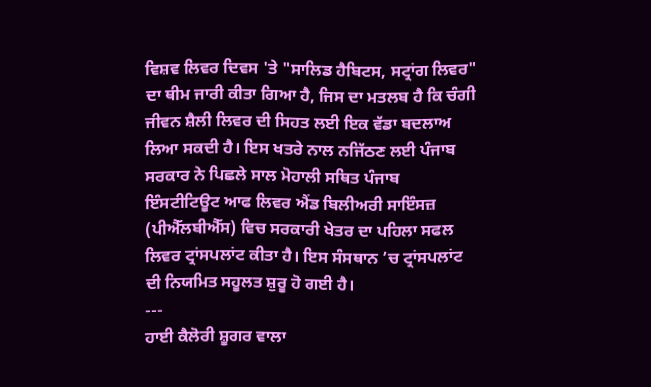ਵਿਸ਼ਵ ਲਿਵਰ ਦਿਵਸ 'ਤੇ "ਸਾਲਿਡ ਹੈਬਿਟਸ, ਸਟ੍ਰਾਂਗ ਲਿਵਰ" ਦਾ ਥੀਮ ਜਾਰੀ ਕੀਤਾ ਗਿਆ ਹੈ, ਜਿਸ ਦਾ ਮਤਲਬ ਹੈ ਕਿ ਚੰਗੀ ਜੀਵਨ ਸ਼ੈਲੀ ਲਿਵਰ ਦੀ ਸਿਹਤ ਲਈ ਇਕ ਵੱਡਾ ਬਦਲਾਅ ਲਿਆ ਸਕਦੀ ਹੈ। ਇਸ ਖਤਰੇ ਨਾਲ ਨਜਿੱਠਣ ਲਈ ਪੰਜਾਬ ਸਰਕਾਰ ਨੇ ਪਿਛਲੇ ਸਾਲ ਮੋਹਾਲੀ ਸਥਿਤ ਪੰਜਾਬ ਇੰਸਟੀਟਿਊਟ ਆਫ ਲਿਵਰ ਐਂਡ ਬਿਲੀਅਰੀ ਸਾਇੰਸਜ਼ (ਪੀਐੱਲਬੀਐੱਸ) ਵਿਚ ਸਰਕਾਰੀ ਖੇਤਰ ਦਾ ਪਹਿਲਾ ਸਫਲ ਲਿਵਰ ਟ੍ਰਾਂਸਪਲਾਂਟ ਕੀਤਾ ਹੈ। ਇਸ ਸੰਸਥਾਨ ’ਚ ਟ੍ਰਾਂਸਪਲਾਂਟ ਦੀ ਨਿਯਮਿਤ ਸਹੂਲਤ ਸ਼ੁਰੂ ਹੋ ਗਈ ਹੈ।
---
ਹਾਈ ਕੈਲੋਰੀ ਸ਼ੂਗਰ ਵਾਲਾ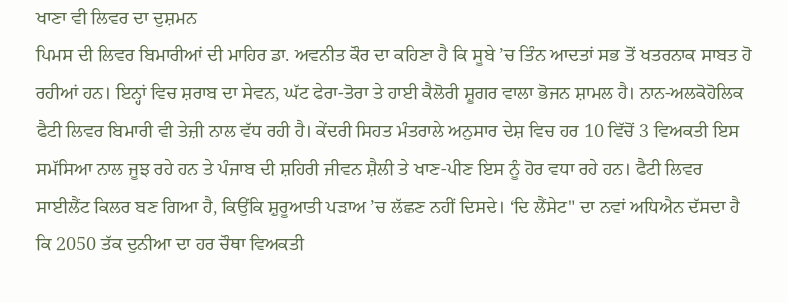ਖਾਣਾ ਵੀ ਲਿਵਰ ਦਾ ਦੁਸ਼ਮਨ
ਪਿਮਸ ਦੀ ਲਿਵਰ ਬਿਮਾਰੀਆਂ ਦੀ ਮਾਹਿਰ ਡਾ. ਅਵਨੀਤ ਕੌਰ ਦਾ ਕਹਿਣਾ ਹੈ ਕਿ ਸੂਬੇ ’ਚ ਤਿੰਨ ਆਦਤਾਂ ਸਭ ਤੋਂ ਖਤਰਨਾਕ ਸਾਬਤ ਹੋ ਰਹੀਆਂ ਹਨ। ਇਨ੍ਹਾਂ ਵਿਚ ਸ਼ਰਾਬ ਦਾ ਸੇਵਨ, ਘੱਟ ਫੇਰਾ-ਤੋਰਾ ਤੇ ਹਾਈ ਕੈਲੋਰੀ ਸ਼ੂਗਰ ਵਾਲਾ ਭੋਜਨ ਸ਼ਾਮਲ ਹੈ। ਨਾਨ-ਅਲਕੋਹੋਲਿਕ ਫੈਟੀ ਲਿਵਰ ਬਿਮਾਰੀ ਵੀ ਤੇਜ਼ੀ ਨਾਲ ਵੱਧ ਰਹੀ ਹੈ। ਕੇਂਦਰੀ ਸਿਹਤ ਮੰਤਰਾਲੇ ਅਨੁਸਾਰ ਦੇਸ਼ ਵਿਚ ਹਰ 10 ਵਿੱਚੋਂ 3 ਵਿਅਕਤੀ ਇਸ ਸਮੱਸਿਆ ਨਾਲ ਜੂਝ ਰਹੇ ਹਨ ਤੇ ਪੰਜਾਬ ਦੀ ਸ਼ਹਿਰੀ ਜੀਵਨ ਸ਼ੈਲੀ ਤੇ ਖਾਣ-ਪੀਣ ਇਸ ਨੂੰ ਹੋਰ ਵਧਾ ਰਹੇ ਹਨ। ਫੈਟੀ ਲਿਵਰ ਸਾਈਲੈਂਟ ਕਿਲਰ ਬਣ ਗਿਆ ਹੈ, ਕਿਉਂਕਿ ਸ਼ੁਰੂਆਤੀ ਪੜਾਅ ’ਚ ਲੱਛਣ ਨਹੀਂ ਦਿਸਦੇ। ‘ਦਿ ਲੈਂਸੇਟ" ਦਾ ਨਵਾਂ ਅਧਿਐਨ ਦੱਸਦਾ ਹੈ ਕਿ 2050 ਤੱਕ ਦੁਨੀਆ ਦਾ ਹਰ ਚੌਥਾ ਵਿਅਕਤੀ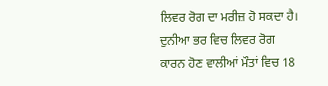ਲਿਵਰ ਰੋਗ ਦਾ ਮਰੀਜ਼ ਹੋ ਸਕਦਾ ਹੈ। ਦੁਨੀਆ ਭਰ ਵਿਚ ਲਿਵਰ ਰੋਗ ਕਾਰਨ ਹੋਣ ਵਾਲੀਆਂ ਮੌਤਾਂ ਵਿਚ 18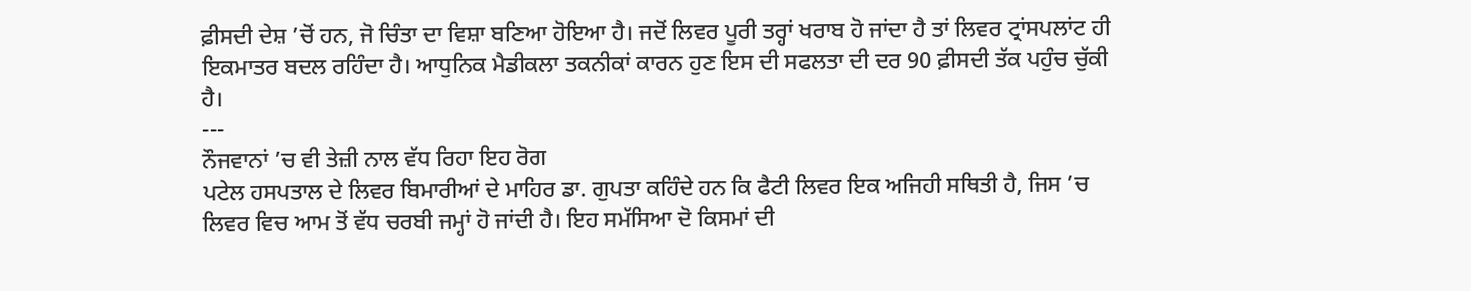ਫ਼ੀਸਦੀ ਦੇਸ਼ ’ਚੋਂ ਹਨ, ਜੋ ਚਿੰਤਾ ਦਾ ਵਿਸ਼ਾ ਬਣਿਆ ਹੋਇਆ ਹੈ। ਜਦੋਂ ਲਿਵਰ ਪੂਰੀ ਤਰ੍ਹਾਂ ਖਰਾਬ ਹੋ ਜਾਂਦਾ ਹੈ ਤਾਂ ਲਿਵਰ ਟ੍ਰਾਂਸਪਲਾਂਟ ਹੀ ਇਕਮਾਤਰ ਬਦਲ ਰਹਿੰਦਾ ਹੈ। ਆਧੁਨਿਕ ਮੈਡੀਕਲਾ ਤਕਨੀਕਾਂ ਕਾਰਨ ਹੁਣ ਇਸ ਦੀ ਸਫਲਤਾ ਦੀ ਦਰ 90 ਫ਼ੀਸਦੀ ਤੱਕ ਪਹੁੰਚ ਚੁੱਕੀ ਹੈ।
---
ਨੌਜਵਾਨਾਂ ’ਚ ਵੀ ਤੇਜ਼ੀ ਨਾਲ ਵੱਧ ਰਿਹਾ ਇਹ ਰੋਗ
ਪਟੇਲ ਹਸਪਤਾਲ ਦੇ ਲਿਵਰ ਬਿਮਾਰੀਆਂ ਦੇ ਮਾਹਿਰ ਡਾ. ਗੁਪਤਾ ਕਹਿੰਦੇ ਹਨ ਕਿ ਫੈਟੀ ਲਿਵਰ ਇਕ ਅਜਿਹੀ ਸਥਿਤੀ ਹੈ, ਜਿਸ ’ਚ ਲਿਵਰ ਵਿਚ ਆਮ ਤੋਂ ਵੱਧ ਚਰਬੀ ਜਮ੍ਹਾਂ ਹੋ ਜਾਂਦੀ ਹੈ। ਇਹ ਸਮੱਸਿਆ ਦੋ ਕਿਸਮਾਂ ਦੀ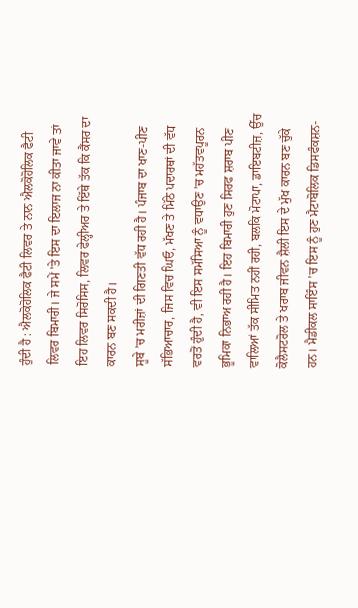ਹੁੰਦੀ ਹੈ : ਐਲਕੋਹੋਲਿਕ ਫੈਟੀ ਲਿਵਰ ਤੇ ਨਾਨ ਐਲਕੋਹੋਲਿਕ ਫੈਟੀ ਲਿਵਰ ਬਿਮਾਰੀ। ਜੇ ਸਮੇਂ 'ਤੇ ਇਸ ਦਾ ਇਲਾਜ ਨਾ ਕੀਤਾ ਜਾਵੇ ਤਾਂ ਇਹ ਲਿਵਰ ਸਿਰੋਸਿਸ, ਲਿਵਰ ਫੇਲ੍ਹੀਅਰ ਤੇ ਇੱਥੇ ਤੱਕ ਕਿ ਕੈਂਸਰ ਦਾ ਕਾਰਨ ਬਣ ਸਕਦੀ ਹੈ।
ਸੂਬੇ ’ਚ ਮਰੀਜ਼ਾਂ ਦੀ ਗਿਣਤੀ ਵੱਧ ਰਹੀ ਹੈ। ਪੰਜਾਬ ਦਾ ਖਾਣ-ਪੀਣ ਸੱਭਿਆਚਾਰ, ਜਿਸ ਵਿਚ ਘਿਓ, ਮੱਖਣ ਤੇ ਮਿੱਠੇ ਪਦਾਰਥਾਂ ਦੀ ਵੱਧ ਵਰਤੋਂ ਹੁੰਦੀ ਹੈ, ਵੀ ਇਸ ਸਮੱਸਿਆ ਨੂੰ ਵਧਾਉਣ ’ਚ ਮਹੱਤਵਪੂਰਨ ਭੂਮਿਕਾ ਨਿਭਾਅ ਰਹੀ ਹੈ। ਇਹ ਬਿਮਾਰੀ ਹੁਣ ਸਿਰਫ ਸ਼ਰਾਬ ਪੀਣ ਵਾਲਿਆਂ ਤੱਕ ਸੀਮਿਤ ਨਹੀਂ ਰਹੀ, ਬਲਕਿ ਮੋਟਾਪਾ, ਡਾਇਬਟੀਜ਼, ਉੱਚ ਕੋਲੈਸਟਰੋਲ ਤੇ ਖਰਾਬ ਜੀਵਨ ਸ਼ੈਲੀ ਇਸ ਦੇ ਮੁੱਖ ਕਾਰਨ ਬਣ ਚੁੱਕੇ ਹਨ। ਮੈਡੀਕਲ ਸਾਇੰਸ ’ਚ ਇਸ ਨੂੰ ਹੁਣ ਮੈਟਾਬੋਲਿਕ ਡਿਸਫੰਕਸ਼ਨ-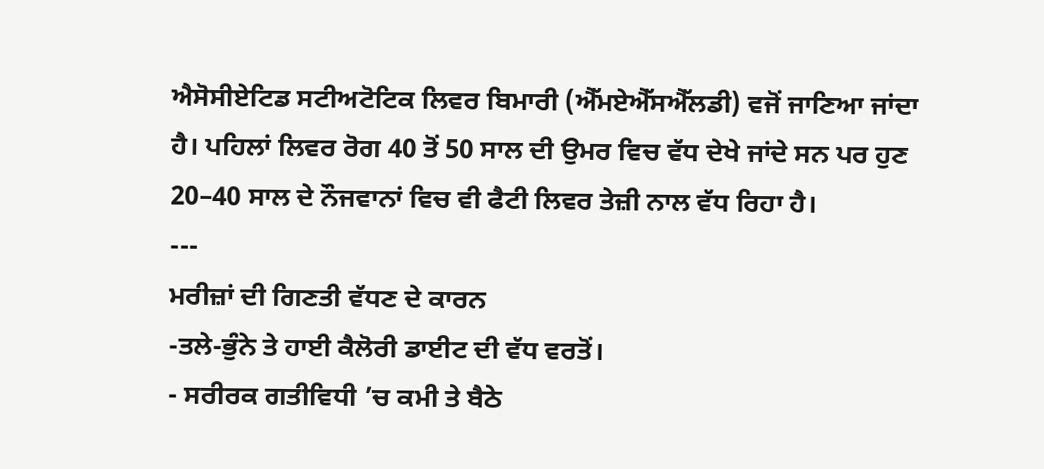ਐਸੋਸੀਏਟਿਡ ਸਟੀਅਟੋਟਿਕ ਲਿਵਰ ਬਿਮਾਰੀ (ਐੱਮਏਐੱਸਐੱਲਡੀ) ਵਜੋਂ ਜਾਣਿਆ ਜਾਂਦਾ ਹੈ। ਪਹਿਲਾਂ ਲਿਵਰ ਰੋਗ 40 ਤੋਂ 50 ਸਾਲ ਦੀ ਉਮਰ ਵਿਚ ਵੱਧ ਦੇਖੇ ਜਾਂਦੇ ਸਨ ਪਰ ਹੁਣ 20–40 ਸਾਲ ਦੇ ਨੌਜਵਾਨਾਂ ਵਿਚ ਵੀ ਫੈਟੀ ਲਿਵਰ ਤੇਜ਼ੀ ਨਾਲ ਵੱਧ ਰਿਹਾ ਹੈ।
---
ਮਰੀਜ਼ਾਂ ਦੀ ਗਿਣਤੀ ਵੱਧਣ ਦੇ ਕਾਰਨ
-ਤਲੇ-ਭੁੰਨੇ ਤੇ ਹਾਈ ਕੈਲੋਰੀ ਡਾਈਟ ਦੀ ਵੱਧ ਵਰਤੋਂ।
- ਸਰੀਰਕ ਗਤੀਵਿਧੀ ’ਚ ਕਮੀ ਤੇ ਬੈਠੇ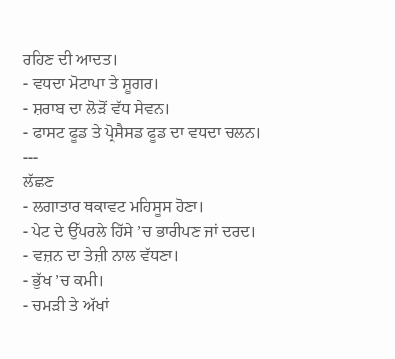ਰਹਿਣ ਦੀ ਆਦਤ।
- ਵਧਦਾ ਮੋਟਾਪਾ ਤੇ ਸ਼ੂਗਰ।
- ਸ਼ਰਾਬ ਦਾ ਲੋੜੋਂ ਵੱਧ ਸੇਵਨ।
- ਫਾਸਟ ਫੂਡ ਤੇ ਪ੍ਰੋਸੈਸਡ ਫੂਡ ਦਾ ਵਧਦਾ ਚਲਨ।
---
ਲੱਛਣ
- ਲਗਾਤਾਰ ਥਕਾਵਟ ਮਹਿਸੂਸ ਹੋਣਾ।
- ਪੇਟ ਦੇ ਉੱਪਰਲੇ ਹਿੱਸੇ ’ਚ ਭਾਰੀਪਣ ਜਾਂ ਦਰਦ।
- ਵਜ਼ਨ ਦਾ ਤੇਜ਼ੀ ਨਾਲ ਵੱਧਣਾ।
- ਭੁੱਖ ’ਚ ਕਮੀ।
- ਚਮੜੀ ਤੇ ਅੱਖਾਂ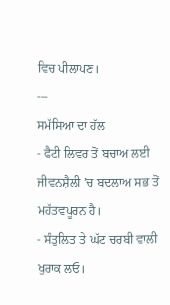ਵਿਚ ਪੀਲਾਪਣ।
---
ਸਮੱਸਿਆ ਦਾ ਹੱਲ
- ਫੈਟੀ ਲਿਵਰ ਤੋਂ ਬਚਾਅ ਲਈ ਜੀਵਨਸ਼ੈਲੀ ’ਚ ਬਦਲਾਅ ਸਭ ਤੋਂ ਮਹੱਤਵਪੂਰਨ ਹੈ।
- ਸੰਤੁਲਿਤ ਤੇ ਘੱਟ ਚਰਬੀ ਵਾਲੀ ਖੁਰਾਕ ਲਓ।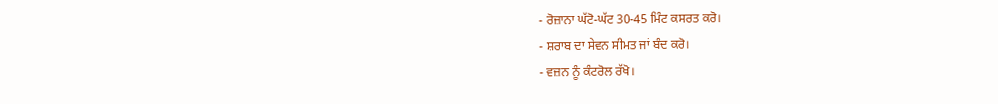- ਰੋਜ਼ਾਨਾ ਘੱਟੋ-ਘੱਟ 30-45 ਮਿੰਟ ਕਸਰਤ ਕਰੋ।
- ਸ਼ਰਾਬ ਦਾ ਸੇਵਨ ਸੀਮਤ ਜਾਂ ਬੰਦ ਕਰੋ।
- ਵਜ਼ਨ ਨੂੰ ਕੰਟਰੋਲ ਰੱਖੋ।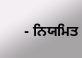- ਨਿਯਮਿਤ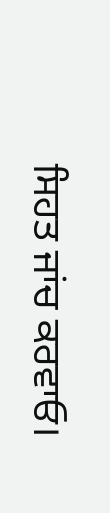ਸਿਹਤ ਜਾਂਚ ਕਰਵਾਓ।